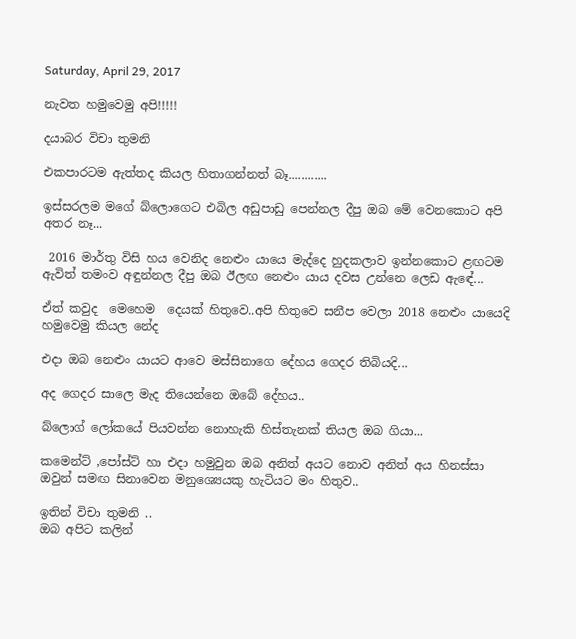Saturday, April 29, 2017

නැවත හමුවෙමු අපි!!!!!

දයාබර විචා තුමනි

එකපාරටම ඇත්තද කියල හිතාගන්නත් බෑ............

ඉස්සරලම මගේ බ්ලොගෙට එබිල අඩුපාඩු පෙන්නල දීපු ඔබ මේ වෙනකොට අපි අතර නෑ...

 2016 මාර්තු විසි හය වෙනිද නෙළුං යායෙ මැද්දෙ හුදකලාව ඉන්නකොට ළඟටම ඇවිත් තමංව අඳුන්නල දීපු ඔබ ඊලඟ නෙළුං යාය දවස උන්නෙ ලෙඩ ඇඳේ...

ඒත් කවුද  මෙහෙම  දෙයක් හිතුවෙ..අපි හිතුවෙ සනීප වෙලා 2018 නෙළුං යායෙදි හමුවෙමු කියල නේද

එදා ඔබ නෙළුං යායට ආවෙ මස්සිනාගෙ දේහය ගෙදර තිබියදි...

අද ගෙදර සාලෙ මැද තියෙන්නෙ ඔබේ දේහය..

බ්ලොග් ලෝකයේ පියවන්න නොහැකි හිස්තැනක් තියල ඔබ ගියා...

කමෙන්ට් ,පෝස්ට් හා එදා හමුවුන ඔබ අනිත් අයට නොව අනිත් අය හිනස්සා ඔවුන් සමඟ සිනාවෙන මනුශ්‍යෙයකු හැටියට මං හිතුව..

ඉතින් විචා තුමනි ..
ඔබ අපිට කලින්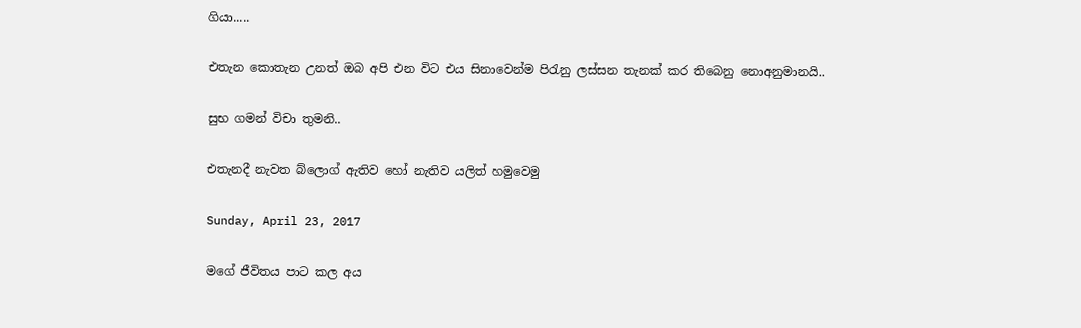ගියා.....

එතැන කොතැන උනත් ඔබ අපි එන විට එය සිනාවෙන්ම පිරැනු ලස්සන තැනක් කර තිබෙනු නොඅනුමානයි..

සුභ ගමන් විචා තුමනි..

එතැනදී නැවත බ්ලොග් ඇතිව හෝ නැතිව යලිත් හමුවෙමු

Sunday, April 23, 2017

මගේ ජීවිතය පාට කල අය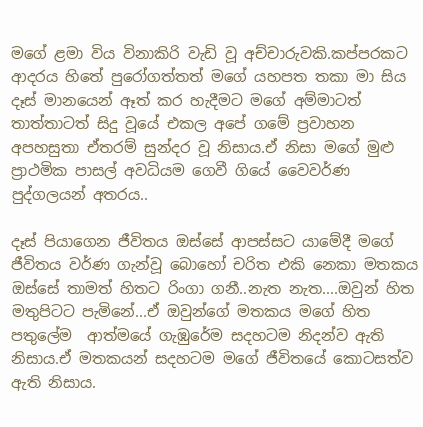මගේ ළමා විය විනාකිරි වැඩි වූ අච්චාරුවකි.කප්පරකට ආදරය හිතේ පුරෝගත්තත් මගේ යහපත තකා මා සිය දෑස් මානයෙන් ඈත් කර හැදීමට මගේ අම්මාටත් තාත්තාටත් සිදු වූයේ එකල අපේ ගමේ ප්‍රවාහන අපහසුතා ඒතරම් සුන්දර වූ නිසාය.ඒ නිසා මගේ මුළු ප්‍රාථමික පාසල් අවධියම ගෙවී ගියේ වෛවර්ණ පුද්ගලයන් අතරය..

දෑස් පියාගෙන ජීවිතය ඔස්සේ ආපස්සට යාමේදී මගේ ජීවිතය වර්ණ ගැන්වූ බොහෝ චරිත එකි නෙකා මතකය ඔස්සේ තාමත් හිතට රිංගා ගනී..නැත නැත....ඔවුන් හිත මතුපිටට පැමිනේ...ඒ ඔවුන්ගේ මතකය මගේ හිත පතුලේම  ආත්මයේ ගැඹුරේම සදහටම නිදන්ව ඇති නිසාය.ඒ මතකයන් සදහටම මගේ ජීවිතයේ කොටසත්ව ඇති නිසාය.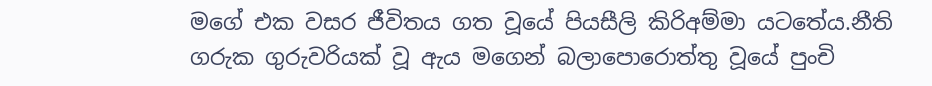මගේ එක වසර ජීවිතය ගත වූයේ පියසීලි කිරිඅම්මා යටතේය.නීති ගරුක ගුරුවරියක් වූ ඇය මගෙන් බලාපොරොත්තු වූයේ පුංචි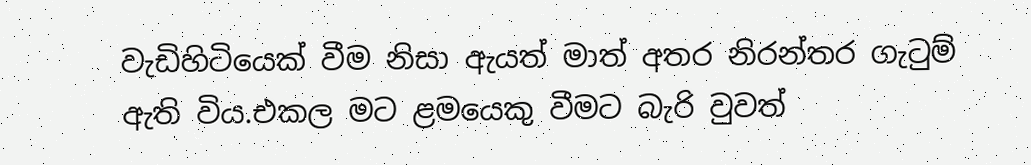වැඩිහිටියෙක් වීම නිසා ඇයත් මාත් අතර නිරන්තර ගැටුම් ඇති විය.එකල මට ළමයෙකු වීමට බැරි වුවත්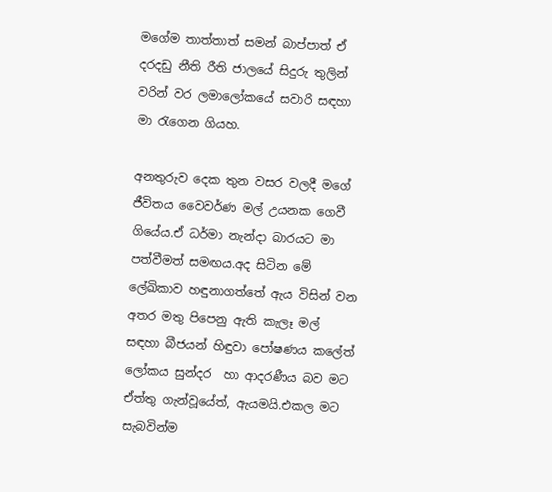මගේම තාත්තාත් සමන් බාප්පාත් ඒ දරදඩු නීති රීති ජාලයේ සිදුරු තුලින් වරින් වර ලමාලෝකයේ සවාරි සඳහා මා රැගෙන ගියහ.

අනතුරුව දෙක තුන වසර වලදී මගේ ජීවිතය වෛවර්ණ මල් උයනක ගෙවී ගියේය.ඒ ධර්මා නැන්දා බාරයට මා පත්වීමත් සමඟය.අද සිටින මේ ලේඛිකාව හඳුනාගත්තේ ඇය විසින් වන අතර මතු පිපෙනු ඇති කැලෑ මල් සඳහා බීජයන් හිඳුවා පෝෂණය කලේත් ලෝකය සුන්දර  හා ආදරණීය බව මට ඒත්තු ගැන්වූයේත්, ඇයමයි.එකල මට සැබවින්ම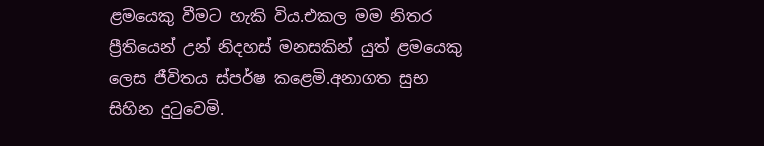ළමයෙකු වීමට හැකි විය.එකල මම නිතර ප්‍රීතියෙන් උන් නිදහස් මනසකින් යුත් ළමයෙකු ලෙස ජීවිතය ස්පර්ෂ කළෙමි.අනාගත සුභ සිහින දුටුවෙමි.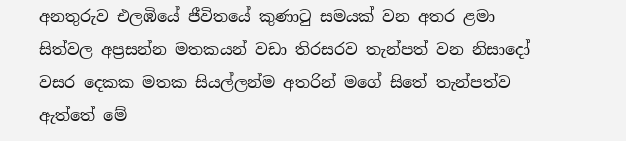අනතුරුව එලඹියේ ජීවිතයේ කුණාටු සමයක් වන අතර ළමා සිත්වල අප්‍රසන්න මතකයන් වඩා තිරසරව තැන්පත් වන නිසාදෝ වසර දෙකක මතක සියල්ලන්ම අතරින් මගේ සිතේ තැන්පත්ව ඇත්තේ මේ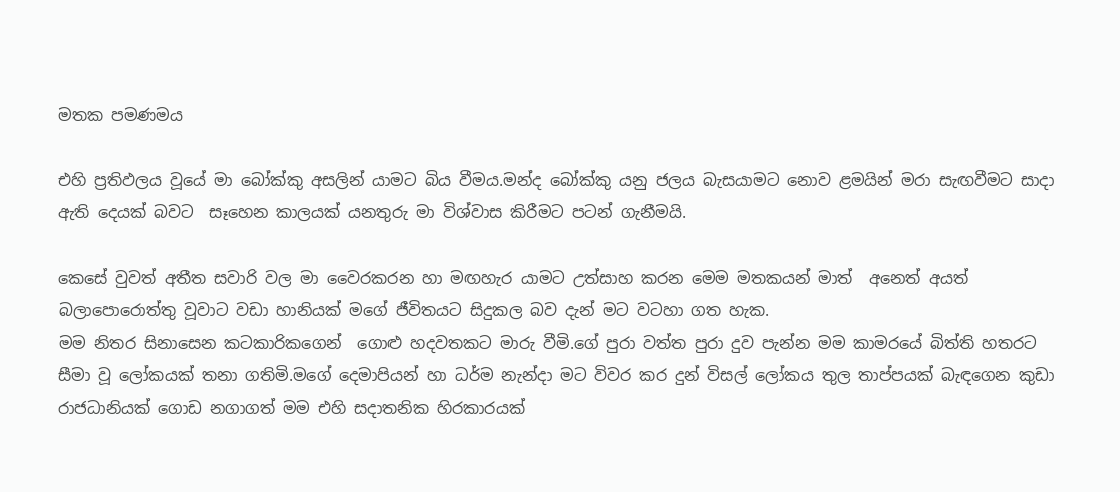මතක පමණමය

එහි ප්‍රතිඵලය වූයේ මා බෝක්කු අසලින් යාමට බිය වීමය.මන්ද බෝක්කු යනු ජලය බැසයාමට නොව ළමයින් මරා සැඟවීමට සාදා ඇති දෙයක් බවට  සෑහෙන කාලයක් යනතුරු මා විශ්වාස කිරීමට පටන් ගැනීමයි.

කෙසේ වුවත් අතීත සවාරි වල මා වෛරකරන හා මඟහැර යාමට උත්සාහ කරන මෙම මතකයන් මාත්  අනෙත් අයත් බලාපොරොත්තු වූවාට වඩා හානියක් මගේ ජීවිතයට සිදුකල බව දැන් මට වටහා ගත හැක.
මම නිතර සිනාසෙන කටකාරිකගෙන්  ගොළු හදවතකට මාරු වීමි.ගේ පුරා වත්ත පුරා දුව පැන්න මම කාමරයේ බිත්ති හතරට සීමා වූ ලෝකයක් තනා ගතිමි.මගේ දෙමාපියන් හා ධර්ම නැන්දා මට විවර කර දුන් විසල් ලෝකය තුල තාප්පයක් බැඳගෙන කුඩා රාජධානියක් ගොඩ නගාගත් මම එහි සදාතනික හිරකාරයක්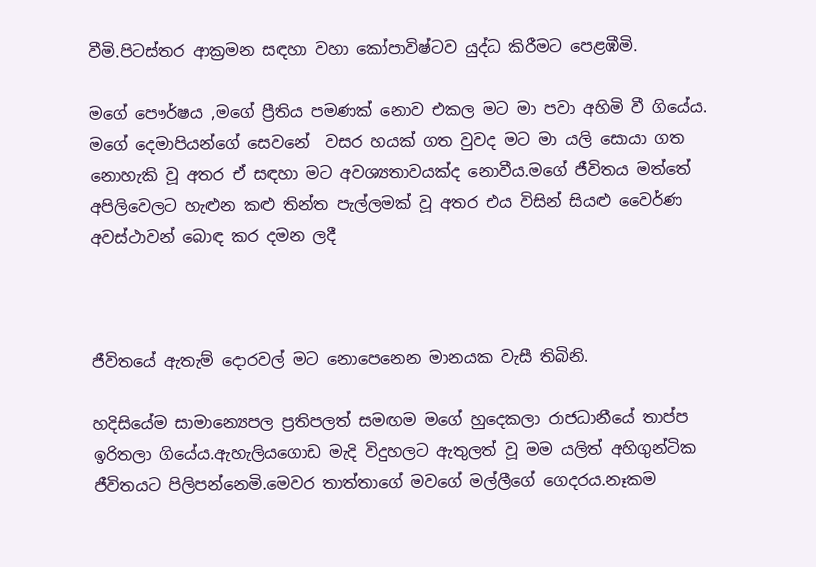වීමි.පිටස්තර ආක්‍රමන සඳහා වහා කෝපාවිෂ්ටව යුද්ධ කිරීමට පෙළඹීමි.

මගේ පෞර්ෂය ,මගේ ප්‍රීතිය පමණක් නොව එකල මට මා පවා අහිමි වී ගියේය. මගේ දෙමාපියන්ගේ සෙවනේ  වසර හයක් ගත වුවද මට මා යලි සොයා ගත  නොහැකි වූ අතර ඒ සඳහා මට අවශ්‍යතාවයක්ද නොවීය.මගේ ජීවිතය මත්තේ අපිලිවෙලට හැළුන කළු තින්ත පැල්ලමක් වූ අතර එය විසින් සියළු වෛර්ණ අවස්ථාවන් බොඳ කර දමන ලදී



ජීවිතයේ ඇතැම් දොරවල් මට නොපෙනෙන මානයක වැසී තිබිනි.

හදිසියේම සාමාන්‍යෙපල ප්‍රතිපලත් සමඟම මගේ හුදෙකලා රාජධානීයේ තාප්ප ඉරිතලා ගියේය.ඇහැලියගොඩ මැදි විදුහලට ඇතුලත් වූ මම යලිත් අහිගුන්ටික ජීවිතයට පිලිපන්නෙමි.මෙවර තාත්තාගේ මවගේ මල්ලීගේ ගෙදරය.නෑකම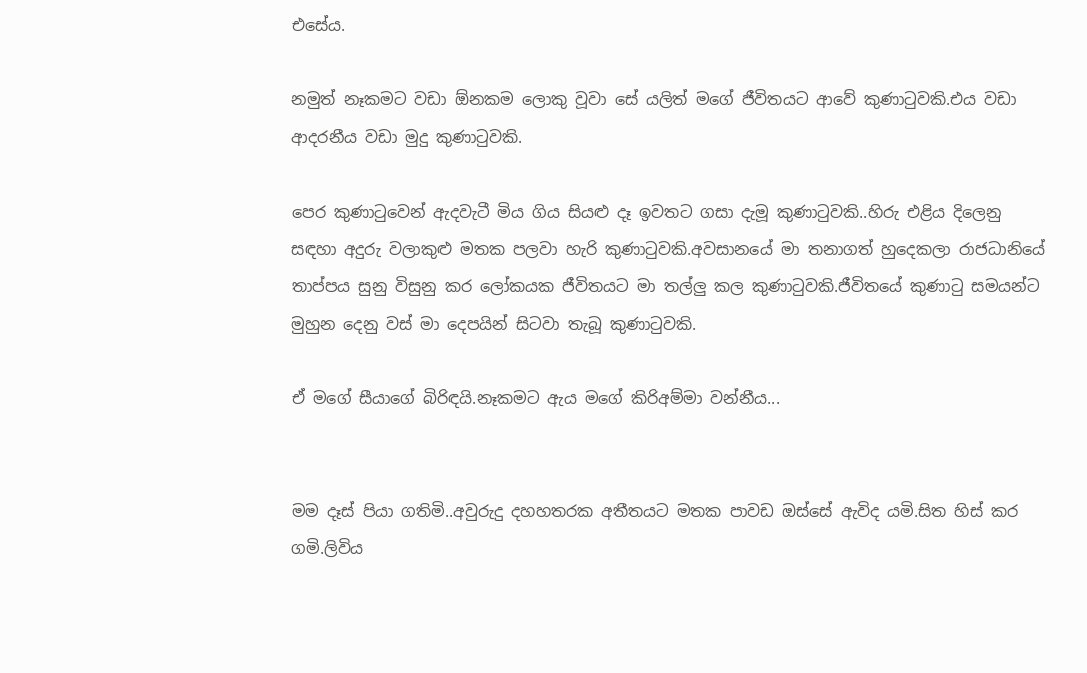එසේය.

නමුත් නෑකමට වඩා ඕනකම ලොකු වූවා සේ යලිත් මගේ ජීවිතයට ආවේ කුණාටුවකි.එය වඩා ආදරනීය වඩා මුදු කුණාටුවකි.

පෙර කුණාටුවෙන් ඇදවැටී මිය ගිය සියළු දෑ ඉවතට ගසා දැමූ කුණාටුවකි..හිරු එළිය දිලෙනු සඳහා අදුරු වලාකුළු මතක පලවා හැරි කුණාටුවකි.අවසානයේ මා තනාගත් හුදෙකලා රාජධානියේ තාප්පය සුනු විසුනු කර ලෝකයක ජීවිතයට මා තල්ලු කල කුණාටුවකි.ජීවිතයේ කුණාටු සමයන්ට මුහුන දෙනු වස් මා දෙපයින් සිටවා තැබූ කුණාටුවකි.

ඒ මගේ සීයාගේ බිරිඳයි.නෑකමට ඇය මගේ කිරිඅම්මා වන්නීය...


මම දෑස් පියා ගතිමි..අවුරුදු දහහතරක අතීතයට මතක පාවඩ ඔස්සේ ඇවිද යමි.සිත හිස් කර ගමි.ලිවිය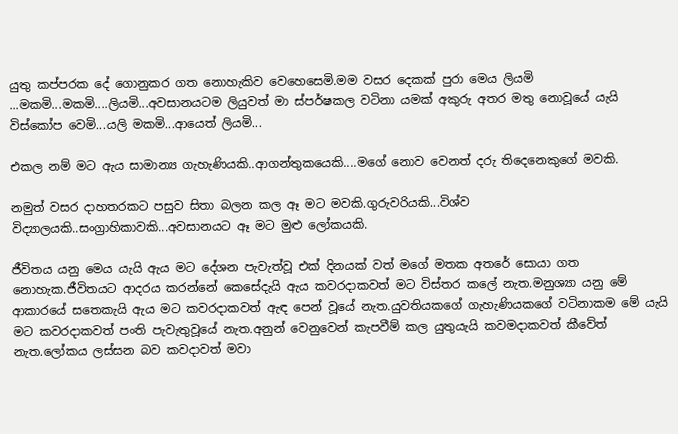යුතු කප්පරක දේ ගොනුකර ගත නොහැකිව වෙහෙසෙමි.මම වසර දෙකක් පුරා මෙය ලියමි ...මකමි...මකමි....ලියමි...අවසානයටම ලියුවත් මා ස්පර්ෂකල වටිනා යමක් අකුරු අතර මතු නොවූයේ යැයි විස්කෝප වෙමි...යලි මකමි...ආයෙත් ලියමි...

එකල නම් මට ඇය සාමාන්‍ය ගැහැණියකි..ආගන්තුකයෙකි....මගේ නොව වෙනත් දරු තිදෙනෙකුගේ මවකි.

නමුත් වසර දාහතරකට පසුව සිතා බලන කල ඈ මට මවකි.ගුරුවරියකි...විශ්ව විද්‍යාලයකි..සංග්‍රාහිකාවකි...අවසානයට ඈ මට මුළු ලෝකයකි.

ජීවිතය යනු මෙය යැයි ඇය මට දේශන පැවැත්වූ එක් දිනයක් වත් මගේ මතක අතරේ සොයා ගත නොහැක.ජීවිතයට ආදරය කරන්නේ කෙසේදැයි ඇය කවරදාකවත් මට විස්තර කලේ නැත.මනුශ්‍යා යනු මේ ආකාරයේ සතෙකැයි ඇය මට කවරදාකවත් ඇඳ පෙන් වූයේ නැත.යුවතියකගේ ගැහැණියකගේ වටිනාකම මේ යැයි මට කවරදාකවත් පංති පැවැතුවූයේ නැත.අනුන් වෙනුවෙන් කැපවීම් කල යුතුයැයි කවමදාකවත් කීවේත් නැත.ලෝකය ලස්සන බව කවදාවත් මවා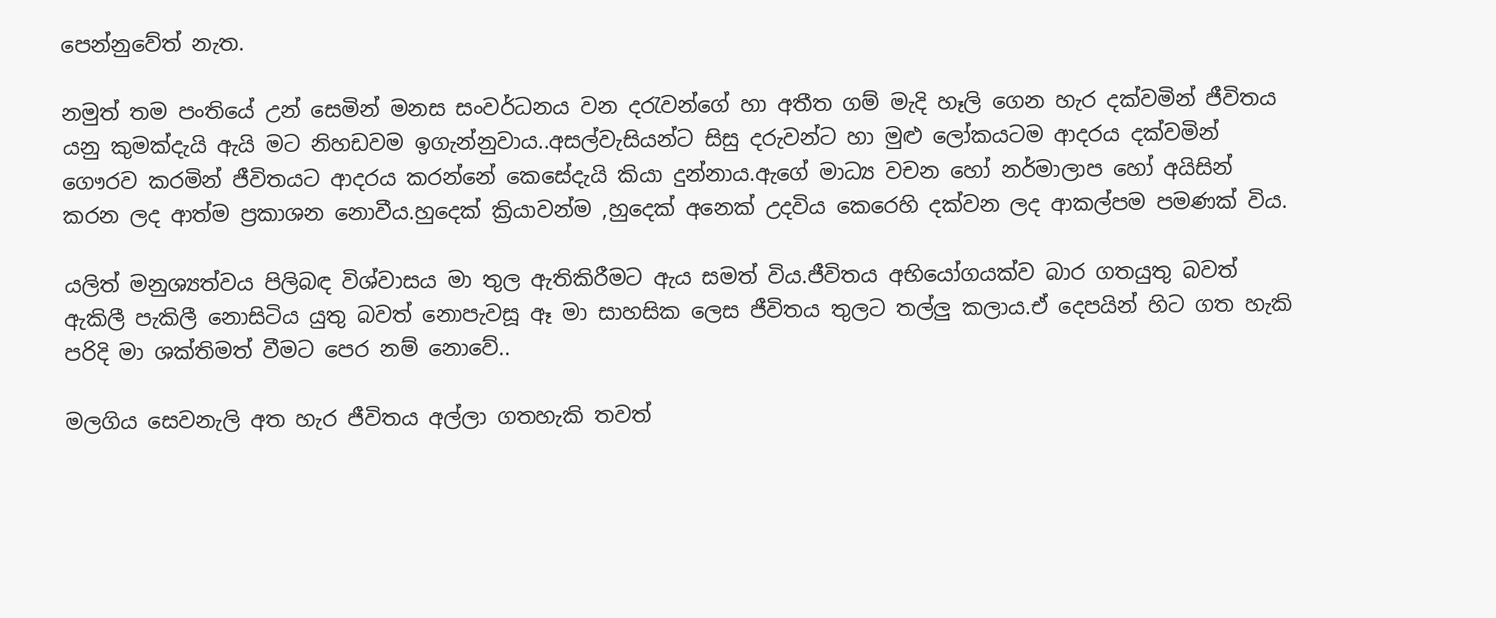පෙන්නුවේත් නැත.

නමුත් තම පංතියේ උන් සෙමින් මනස සංවර්ධනය වන දරැවන්ගේ හා අතීත ගම් මැදි හෑලි ගෙන හැර දක්වමින් ජීවිතය යනු කුමක්දැයි ඇයි මට නිහඩවම ඉගැන්නුවාය..අසල්වැසියන්ට සිසු දරුවන්ට හා මුළු ලෝකයටම ආදරය දක්වමින් ගෞරව කරමින් ජීවිතයට ආදරය කරන්නේ කෙසේදැයි කියා දුන්නාය.ඇගේ මාධ්‍ය වචන හෝ නර්මාලාප හෝ අයිසින් කරන ලද ආත්ම ප්‍රකාශන නොවීය.හුදෙක් ක්‍රියාවන්ම ,හුදෙක් අනෙක් උදවිය කෙරෙහි දක්වන ලද ආකල්පම පමණක් විය.

යලිත් මනුශ්‍යත්වය පිලිබඳ විශ්වාසය මා තුල ඇතිකිරීමට ඇය සමත් විය.ජීවිතය අභියෝගයක්ව බාර ගතයුතු බවත් ඇකිලී පැකිලී නොසිටිය යුතු බවත් නොපැවසූ ඈ මා සාහසික ලෙස ජීවිතය තුලට තල්ලු කලාය.ඒ දෙපයින් හිට ගත හැකි පරිදි මා ශක්තිමත් වීමට පෙර නම් නොවේ..

මලගිය සෙවනැලි අත හැර ජීවිතය අල්ලා ගතහැකි තවත්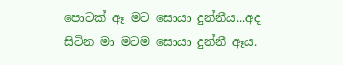පොටක් ඈ මට සොයා දුන්නීය...අද සිටින මා මටම සොයා දුන්නී ඈය.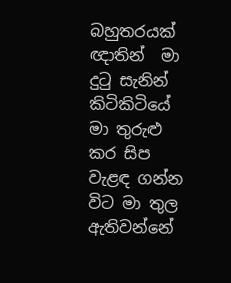බහුතරයක්  ඥාතින්  මා දුටු සැනින්  කිටිකිටියේ මා තුරුළු කර සිප වැළඳ ගන්න විට මා තුල ඇතිවන්නේ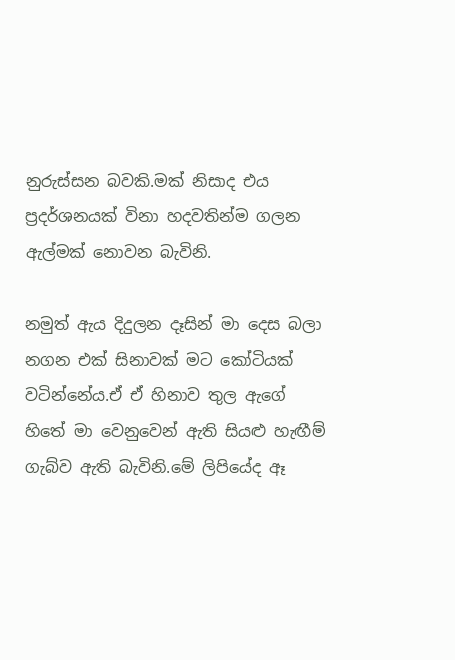නුරුස්සන බවකි.මක් නිසාද එය ප්‍රදර්ශනයක් විනා හදවතින්ම ගලන ඇල්මක් නොවන බැවිනි.

නමුත් ඇය දිදුලන දෑසින් මා දෙස බලා නගන එක් සිනාවක් මට කෝටියක් වටින්නේය.ඒ ඒ හිනාව තුල ඇගේ හිතේ මා වෙනුවෙන් ඇති සියළු හැඟීම්  ගැබ්ව ඇති බැවිනි.මේ ලිපියේද ඈ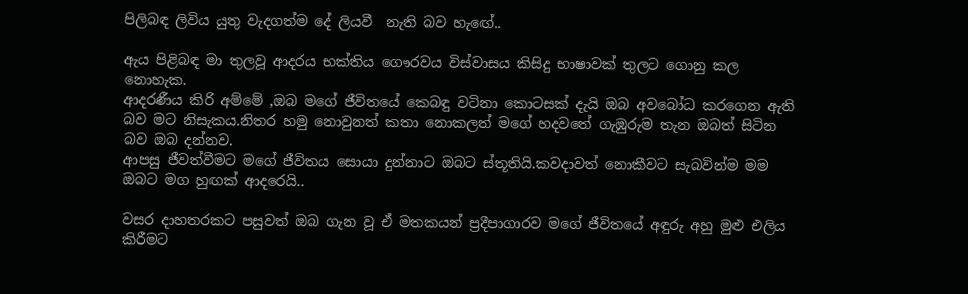පිලිබඳ ලිවිය යුතු වැදගත්ම දේ ලියවී  නැති බව හැඟේ..

ඇය පිළිබඳ මා තුලවූ ආදරය භක්තිය ගෞරවය විස්වාසය කිසිදු භාෂාවක් තුලට ගොනු කල නොහැක.
ආදරණීය කිරි අම්මේ ,ඔබ මගේ ජීවිතයේ කෙබඳු වටිනා කොටසක් දැයි ඔබ අවබෝධ කරගෙන ඇති බව මට නිසැකය.නිතර හමු නොවුනත් කතා නොකලත් මගේ හදවතේ ගැඹුරුම තැන ඔබත් සිටින බව ඔබ දන්නව.
ආපසු ජීවත්වීමට මගේ ජීවිතය සොයා දුන්නාට ඔබට ස්තූතියි.කවදාවත් නොකීවට සැබවින්ම මම ඔබට මග හුඟක් ආදරෙයි..

වසර දාහතරකට පසුවත් ඔබ ගැන වූ ඒ මතකයන් ප්‍රදීපාගාරව මගේ ජීවිතයේ අඳුරු අහු මුළු එලිය කිරීමට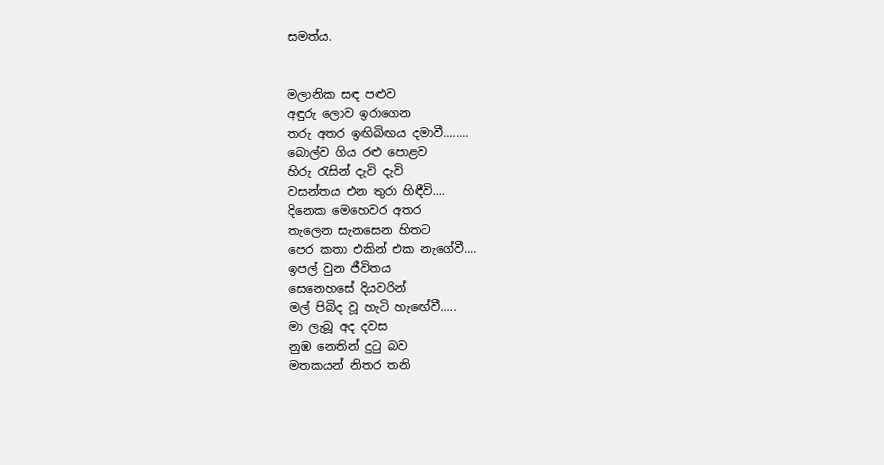සමත්ය.


මලානික සඳ පළුව
අඳුරු ලොව ඉරාගෙන
තරු අතර ඉඟිබිඟය දමාවී........
බොල්ව ගිය රළු පොළව
හිරු රැසින් දැවි දැවි
වසන්තය එන තුරා හිඳීවි....
දිනෙක මෙහෙවර අතර
තැලෙන සැනසෙන හිතට
පෙර කතා එකින් එක නැගේවී....
ඉපල් වුන ජීවිතය
සෙනෙහසේ දියවරින්
මල් පිබිද වූ හැටි හැඟේවී.....
මා ලැබූ අද දවස
නුඹ නෙතින් දුටු බව
මතකයන් නිතර තනි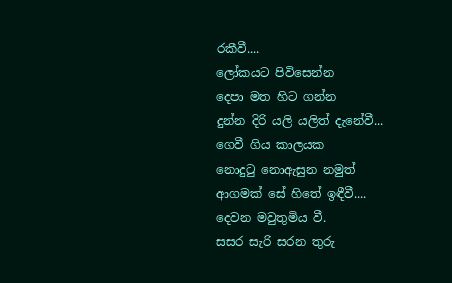රකීවී....
ලෝකයට පිවිසෙන්න
දෙපා මත හිට ගන්න
දුන්න දිරි යලි යලිත් දැනේවී...
ගෙවී ගිය කාලයක
නොදුටු නොඇසුන නමුත්
ආගමක් සේ හිතේ ඉඳීවී....
දෙවන මවුතුමිය වී.
සසර සැරි සරන තුරු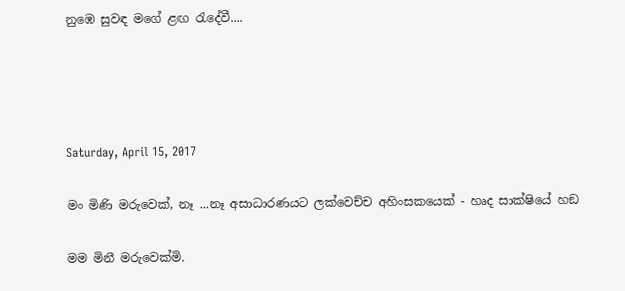නුඹෙ සුවඳ මගේ ළඟ රැදේවී....




Saturday, April 15, 2017

මං මිණි මරුවෙක්, නෑ ...නෑ අසාධාරණයට ලක්වෙච්ච අහිංසකයෙක් - හෘද සාක්ෂියේ හඞ

මම මිනී මරුවෙක්මි.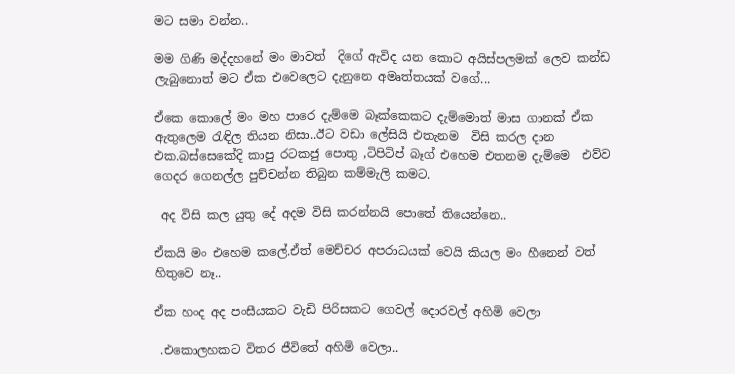මට සමා වන්න..

මම ගිණි මද්දහනේ මං මාවත්  දිගේ ඇවිද යන කොට අයිස්පලමක් ලෙව කන්ඩ ලැබුනොත් මට ඒක එවෙලෙට දැනුනෙ අමෘත්තයක් වගේ...

ඒකෙ කොලේ මං මහ පාරෙ දැම්මෙ බෑක්කෙකට දැම්මොත් මාස ගානක් ඒක ඇතුලෙම රැඳිල තියන නිසා..ඊට වඩා ලේසියි එතැනම  විසි කරල දාන එක.බස්සෙකේදි කාපු රටකජු පොතු ,ටිපිටිප් බෑග් එහෙම එතනම දැම්මෙ  එව්ව ගෙදර ගෙනල්ල පුච්චන්න තිබුන කම්මැලි කමට.

 අද විසි කල යුතු දේ අදම විසි කරන්නයි පොතේ තියෙන්නෙ..

ඒකයි මං එහෙම කලේ.ඒත් මෙච්චර අපරාධයක් වෙයි කියල මං හීනෙන් වත් හිතුවෙ නෑ..

ඒක හංද අද පංසීයකට වැඩි පිරිසකට ගෙවල් දොරවල් අහිමි වෙලා

 .එකොලහකට විතර ජීවිතේ අහිමි වෙලා..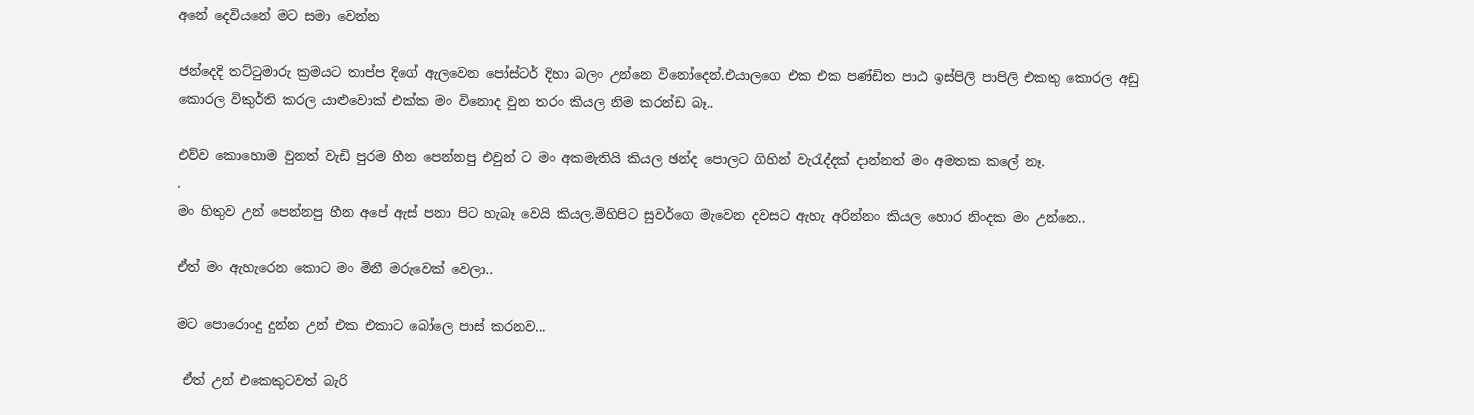අනේ දෙවියනේ මට සමා වෙන්න

ජන්දෙදි තට්ටුමාරු ක්‍රමයට තාප්ප දිගේ ඇලවෙන පෝස්ටර් දිහා බලං උන්නෙ විනෝදෙන්.එයාලගෙ එක එක පණ්ඩිත පාඨ ඉස්පිලි පාපිලි එකතු කොරල අඩු කොරල විකුර්ති කරල යාළුවොක් එක්ක මං විනොද වුන තරං කියල නිම කරන්ඩ බෑ..

එව්ව කොහොම වුනත් වැඩි පුරම හීන පෙන්නපු එවුන් ට මං අකමැතියි කියල ඡන්ද පොලට ගිහින් වැරැද්දක් දාන්නත් මං අමතක කලේ නෑ.
.
මං හිතුව උන් පෙන්නපු හීන අපේ ඇස් පනා පිට හැබෑ වෙයි කියල.මිහිපිට සුවර්ගෙ මැවෙන දවසට ඇහැ අරින්නං කියල හොර නිංදක මං උන්නෙ..

ඒත් මං ඇහැරෙන කොට මං මිනී මරුවෙක් වෙලා..

මට පොරොංදු දුන්න උන් එක එකාට බෝලෙ පාස් කරනව...

 ඒත් උන් එකෙකුටවත් බැරි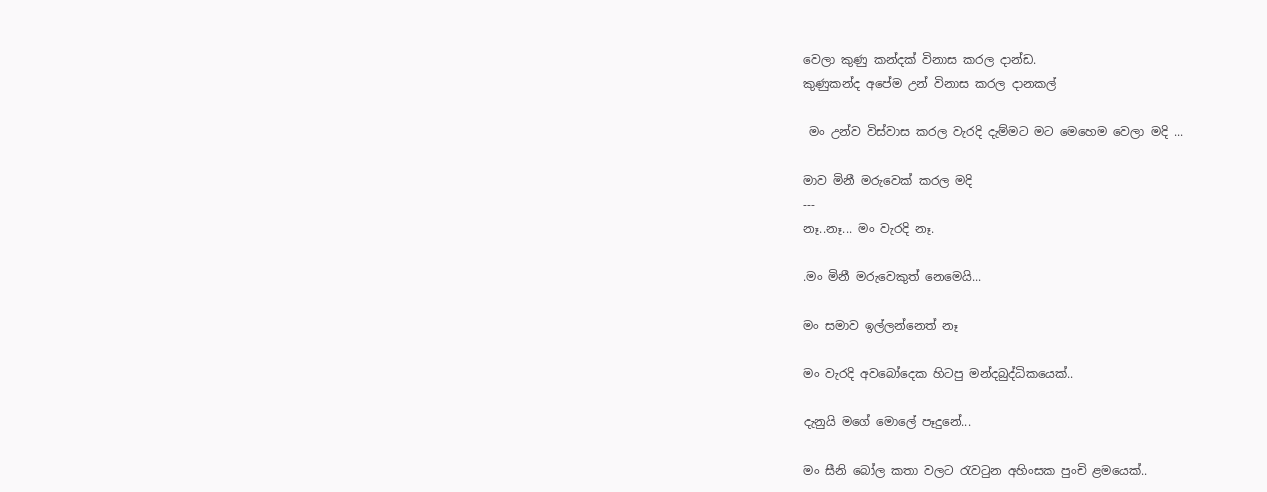වෙලා කුණු කන්දක් විනාස කරල දාන්ඩ.
කුණුකන්ද අපේම උන් විනාස කරල දානකල්

 මං උන්ව විස්වාස කරල වැරදි දැම්මට මට මෙහෙම වෙලා මදි ...

මාව මිනී මරුවෙක් කරල මදි
---
නෑ..නෑ... මං වැරදි නෑ.

.මං මිනී මරුවෙකුත් නෙමෙයි...

මං සමාව ඉල්ලන්නෙත් නෑ

මං වැරදි අවබෝදෙක හිටපු මන්දබුද්ධිකයෙක්..

දැනුයි මගේ මොලේ පෑදුනේ...

මං සීනි බෝල කතා වලට රැවටුන අහිංසක පුංචි ළමයෙක්..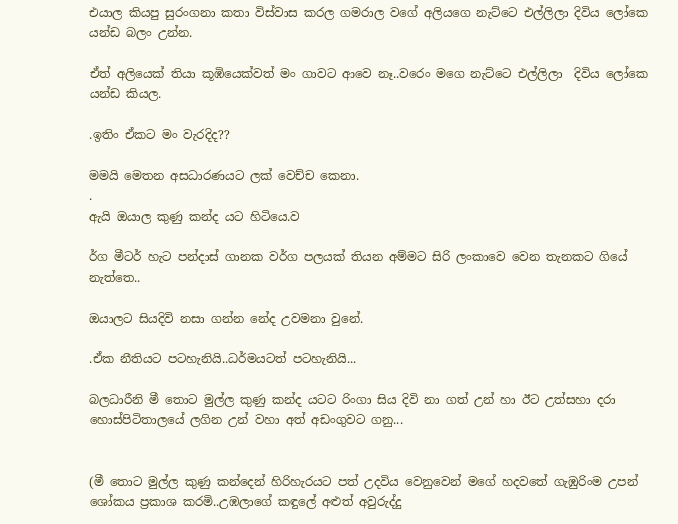එයාල කියපු සුරංගනා කතා විස්වාස කරල ගමරාල වගේ අලියගෙ නැට්ටෙ එල්ලිලා දිවිය ලෝකෙ යන්ඩ බලං උන්න.

ඒත් අලියෙක් තියා කූඹියෙක්වත් මං ගාවට ආවෙ නෑ..වරෙං මගෙ නැට්ටෙ එල්ලිලා  දිවිය ලෝකෙ යන්ඩ කියල.

.ඉතිං ඒකට මං වැරදිද??

මමයි මෙතන අසධාරණයට ලක් වෙච්ච කෙනා.
.
ඇයි ඔයාල කුණු කන්ද යට හිටියෙ.ව

ර්ග මීටර් හැට පන්දාස් ගානක වර්ග පලයක් තියන අම්මට සිරි ලංකාවෙ වෙන තැනකට ගියේ නැත්තෙ..

ඔයාලට සියදිවි නසා ගන්න නේද උවමනා වුනේ.

.ඒක නීතියට පටහැනියි..ධර්මයටත් පටහැනියි...

බලධාරීනි මී තොට මුල්ල කුණු කන්ද යටට රිංගා සිය දිවි නා ගත් උන් හා ඊට උත්සහා දරා හොස්පිටිතාලයේ ලගින උන් වහා අත් අඩංගුවට ගනු...


(මී තොට මුල්ල කුණු කන්දෙන් හිරිහැරයට පත් උදවිය වෙනුවෙන් මගේ හදවතේ ගැඹුරිංම උපන් ශෝකය ප්‍රකාශ කරමි..උඹලාගේ කඳුලේ අළුත් අවුරුද්දු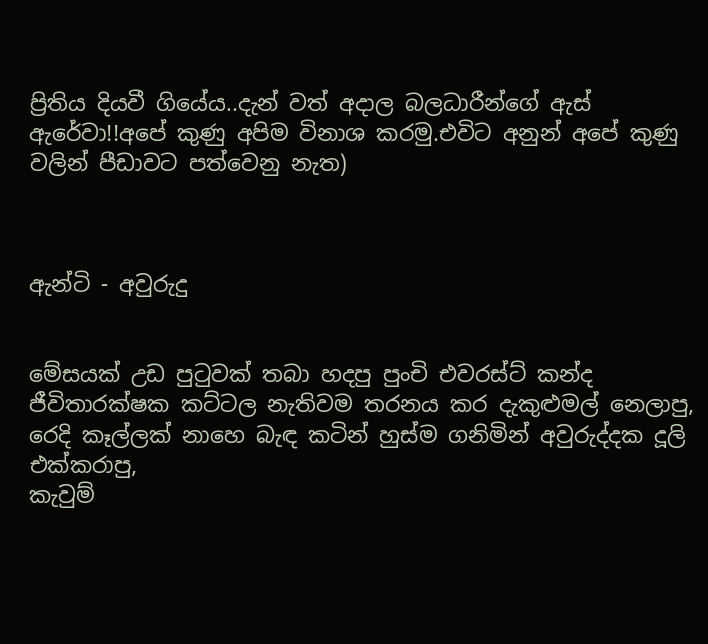ප්‍රිතිය දියවී ගියේය..දැන් වත් අදාල බලධාරීන්ගේ ඇස් ඇරේවා!!අපේ කුණු අපිම විනාශ කරමු.එවිට අනුන් අපේ කුණු වලින් පීඩාවට පත්වෙනු නැත)



ඇන්ටි - අවුරුදු


මේසයක් උඩ පුටුවක් තබා හදපු පුංචි එවරස්ට් කන්ද ජීවිතාරක්ෂක කට්ටල නැතිවම තරනය කර දැකුළුමල් නෙලාපු,
රෙදි කෑල්ලක් නාහෙ බැඳ කටින් හුස්ම ගනිමින් අවුරුද්දක දූලි එක්කරාපු,
කැවුම්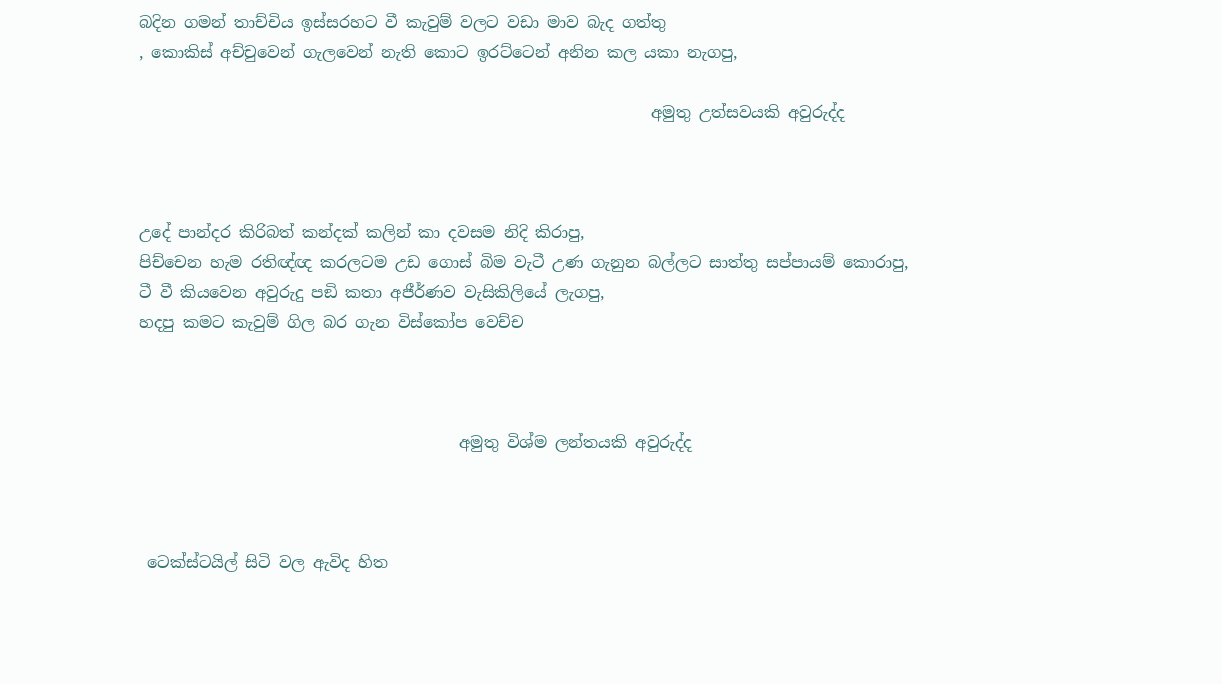බදින ගමන් තාච්චිය ඉස්සරහට වී කැවුම් වලට වඩා මාව බැද ගත්තු
, කොකිස් අච්චුවෙන් ගැලවෙන් නැති කොට ඉරට්ටෙන් අනින කල යකා නැගපු,

                                                                අමුතු උත්සවයකි අවුරුද්ද



උදේ පාන්දර කිරිබත් කන්දක් කලින් කා දවසම නිදි කිරාපු,
පිච්චෙන හැම රතිඥ්ඥ කරලටම උඩ ගොස් බිම වැටී උණ ගැනුන බල්ලට සාත්තු සප්පායම් කොරාපු,
ටී වී කියවෙන අවුරුදු පඞි කතා අජීර්ණව වැසිකිලියේ ලැගපු,
හදපු කමට කැවුම් ගිල බර ගැන විස්කෝප වෙච්ච



                                        අමුතු විශ්ම ලන්තයකි අවුරුද්ද



 ටෙක්ස්ටයිල් සිටි වල ඇවිද හිත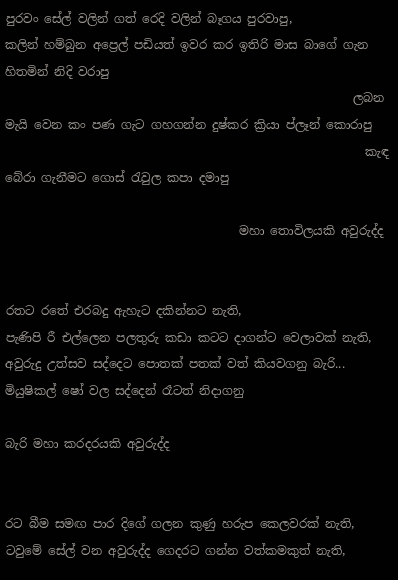පුරවං සේල් වලින් ගත් රෙදි වලින් බෑගය පුරවාපු,
කලින් හම්බුන අප්‍රෙල් පඩියත් ඉවර කර ඉතිරි මාස බාගේ ගැන හිතමින් නිදි වරාපු
                                                          ලබන මැයි වෙන කං පණ ගැට ගහගන්න දුෂ්කර ක්‍රියා ප්ලෑන් කොරාපු
                                                            කැඳ බේරා ගැනීමට ගොස් රැවුල කපා දමාපු

                                       මහා තොවිලයකි අවුරුද්ද


රතට රතේ එරබදු ඇහැට දකින්නට නැති,
පැණිපි රී එල්ලෙන පලතුරු කඩා කටට දාගන්ට වෙලාවක් නැති,
අවුරුදු උත්සව සද්දෙට පොතක් පතක් වත් කියවගනු බැරි...
මියුෂිකල් ෂෝ වල සද්දෙන් රෑටත් නිදාගනු

බැරි මහා කරදරයකි අවුරුද්ද


රට බීම සමඟ පාර දිගේ ගලන කුණු හරුප කෙලවරක් නැති,
ටවුමේ සේල් වන අවුරුද්ද ගෙදරට ගන්න වත්කමකුත් නැති,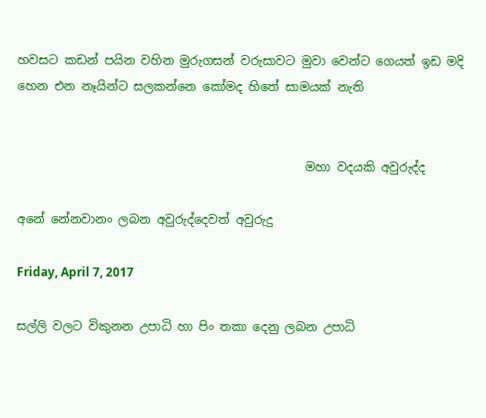හවසට කඩන් පයින වහින මුරුගසන් වරුසාවට මුවා වෙන්ට ගෙයත් ඉඩ මදි
හෙන එන නෑයින්ට සලකන්නෙ කෝමද හිතේ සාමයක් නැති


                                                මහා වදයකි අවුරුද්ද

අනේ නේනවානං ලබන අවුරුද්දෙවත් අවුරුදු

Friday, April 7, 2017

සල්ලි වලට විකුනන උපාධි හා පිං තකා දෙනු ලබන උපාධි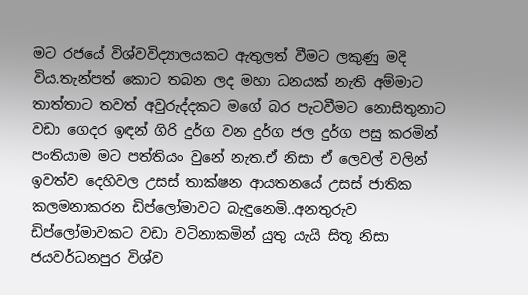මට රජයේ විශ්වවිද්‍යාලයකට ඇතුලත් වීමට ලකුණු මදි විය.තැන්පත් කොට තබන ලද මහා ධනයක් නැති අම්මාට තාත්තාට තවත් අවුරුද්දකට මගේ බර පැටවීමට නොසිතුනාට වඩා ගෙදර ඉඳන් ගිරි දුර්ග වන දුර්ග ජල දුර්ග පසු කරමින් පංතියාම මට පත්තියං වුනේ නැත.ඒ නිසා ඒ ලෙවල් වලින් ඉවත්ව දෙහිවල උසස් තාක්ෂන ආයතනයේ උසස් ජාතික කලමනාකරන ඩිප්ලෝමාවට බැඳුනෙමි..අනතුරුව ඩිප්ලෝමාවකට වඩා වටිනාකමින් යුතු යැයි සිතූ නිසා ජයවර්ධනපුර විශ්ව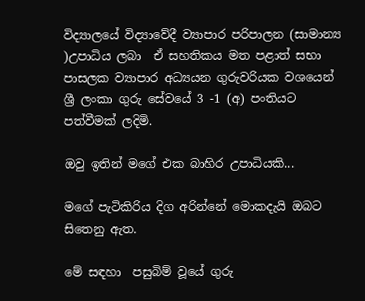විද්‍යාලයේ විද්‍යාවේදී ව්‍යාපාර පරිපාලන (සාමාන්‍ය )උපාධිය ලබා  ඒ සහතිකය මත පළාත් සභා පාසලක ව්‍යාපාර අධ්‍යයන ගුරුවරියක වශයෙන් ශ්‍රී ලංකා ගුරු සේවයේ 3 -1 (අ) පංතියට පත්වීමක් ලදිමි.

ඔවු ඉතින් මගේ එක බාහිර උපාධියකි...

මගේ පැටිකිරිය දිග අරින්නේ මොකදැයි ඔබට සිතෙනු ඇත.

මේ සඳහා  පසුබිම් වූයේ ගුරු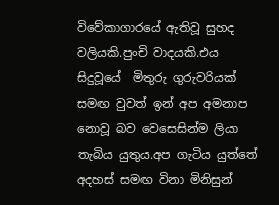විවේකාගාරයේ ඇතිවූ සුහද වලියකි.පුංචි වාදයකි.එය සිදුවූයේ  මිතුරු ගුරුවරියක් සමඟ වුවත් ඉන් අප අමනාප නොවූ බව වෙසෙසින්ම ලියා තැබිය යුතුය.අප ගැටිය යුත්තේ අදහස් සමඟ විනා මිනිසුන්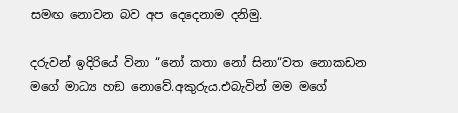සමඟ නොවන බව අප දෙදෙනාම දනිමු.

දරුවන් ඉදිරියේ විනා “නෝ කතා නෝ සිනා“වත නොකඩන මගේ මාධ්‍ය හඞ නොවේ.අකුරුය.එබැවින් මම මගේ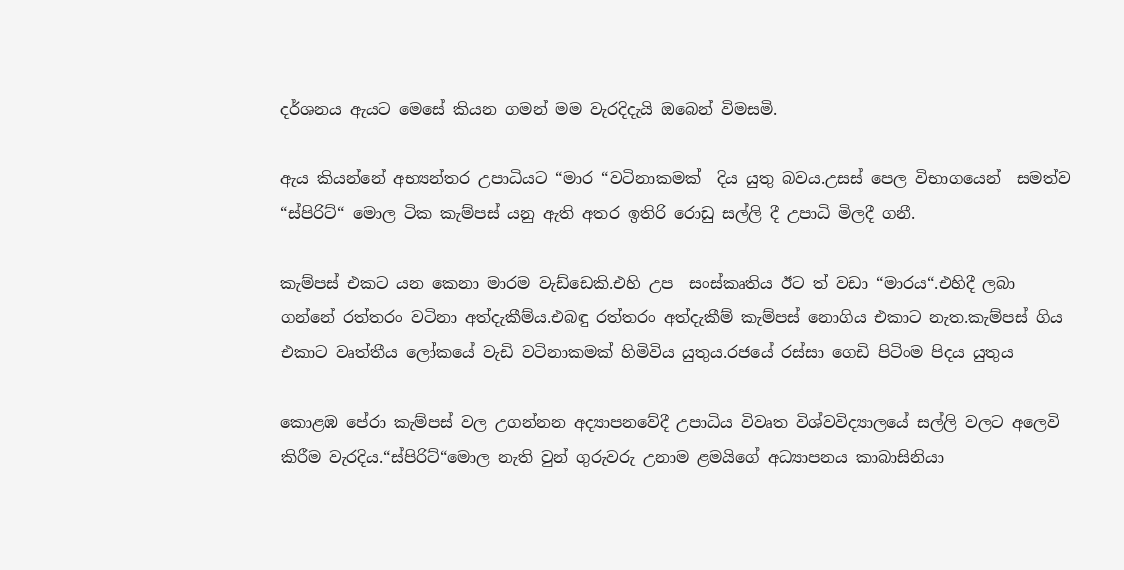දර්ශනය ඇයට මෙසේ කියන ගමන් මම වැරදිදැයි ඔබෙන් විමසමි.

ඇය කියන්නේ අභ්‍යන්තර උපාධියට “මාර “වටිනාකමක්  දිය යුතු බවය.උසස් පෙල විභාගයෙන්  සමත්ව “ස්පිරිට්“ මොල ටික කැම්පස් යනු ඇති අතර ඉතිරි රොඩු සල්ලි දී උපාධි මිලදී ගනී.

කැම්පස් එකට යන කෙනා මාරම වැඩ්ඩෙකි.එහි උප  සංස්කෘතිය ඊට ත් වඩා “මාරය“.එහිදී ලබා ගන්නේ රත්තරං වටිනා අත්දැකීම්ය.එබඳු රත්තරං අත්දැකීම් කැම්පස් නොගිය එකාට නැත.කැම්පස් ගිය එකාට වෘත්තීය ලෝකයේ වැඩි වටිනාකමක් හිමිවිය යුතුය.රජයේ රස්සා ගෙඩි පිටිංම පිදය යුතුය

කොළඹ පේරා කැම්පස් වල උගන්නන අද්‍යාපනවේදී උපාධිය විවෘත විශ්වවිද්‍යාලයේ සල්ලි වලට අලෙවි කිරීම වැරදිය.“ස්පිරිට්“මොල නැති වුන් ගුරුවරු උනාම ළමයිගේ අධ්‍යාපනය කාබාසිනියා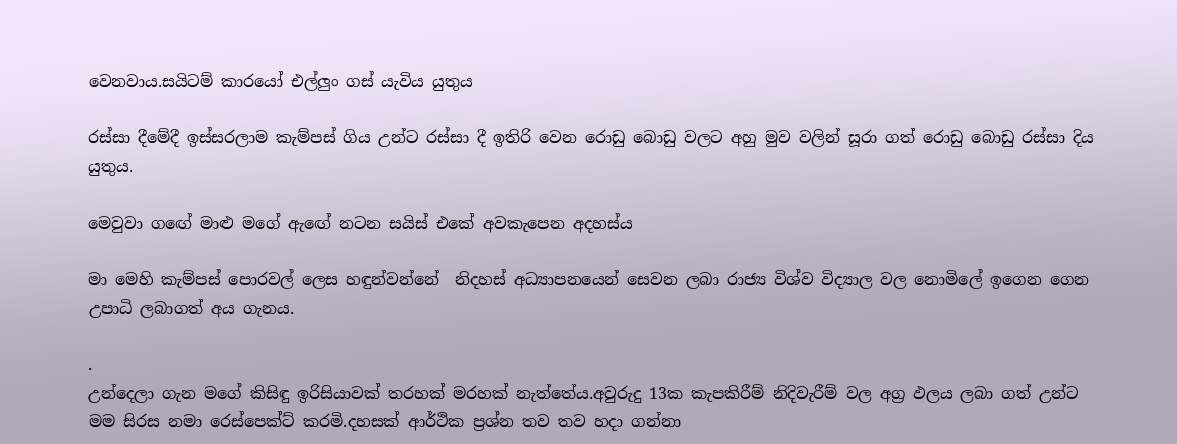වෙනවාය.සයිටම් කාරයෝ එල්ලුං ගස් යැවිය යුතුය

රස්සා දීමේදී ඉස්සරලාම කැම්පස් ගිය උන්ට රස්සා දී ඉතිරි වෙන රොඩු බොඩු වලට අහු මුව වලින් සූරා ගත් රොඩු බොඩු රස්සා දිය යුතුය.

මෙවුවා ගඟේ මාළු මගේ ඇඟේ නටන සයිස් එකේ අවකැපෙන අදහස්ය

මා මෙහි කැම්පස් පොරවල් ලෙස හඳුන්වන්නේ  නිදහස් අධ්‍යාපනයෙන් සෙවන ලබා රාජ්‍ය විශ්ව විද්‍යාල වල නොමිලේ ඉගෙන ගෙන උපාධි ලබාගත් අය ගැනය.

.
උන්දෙලා ගැන මගේ කිසිඳු ඉරිසියාවක් තරහක් මරහක් නැත්තේය.අවුරුදු 13ක කැපකිරීම් නිදිවැරීම් වල අග්‍ර ඵලය ලබා ගත් උන්ට මම සිරස නමා රෙස්පෙක්ට් කරමි.දහසක් ආර්ථික ප්‍රශ්න තව තව හදා ගන්නා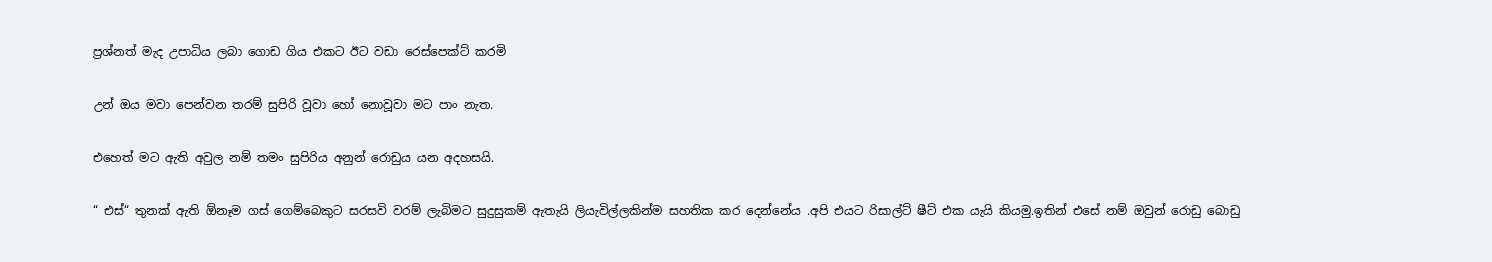ප්‍රශ්නත් මැද උපාධිය ලබා ගොඩ ගිය එකට ඊට වඩා රෙස්පෙක්ට් කරමි

උන් ඔය මවා පෙන්වන තරම් සුපිරි වූවා හෝ නොවූවා මට පාං නැත.

එහෙත් මට ඇති අවුල නම් තමං සුපිරිය අනුන් රොඩුය යන අදහසයි.

“ එස්“ තුනක් ඇති ඕනෑම ගස් ගෙම්බෙකුට සරසවි වරම් ලැබිමට සුදුසුකම් ඇතැයි ලියැවිල්ලකින්ම සහතික කර දෙන්නේය .අපි එයට රිසාල්ට් ෂීට් එක යැයි කියමු.ඉතින් එසේ නම් ඔවුන් රොඩු බොඩු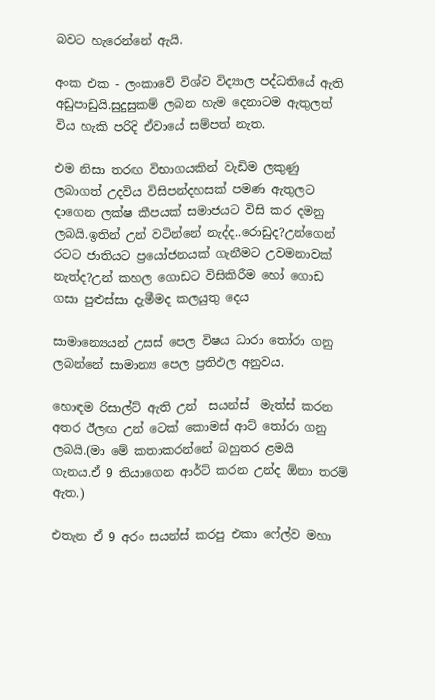බවට හැරෙන්නේ ඇයි.

අංක එක - ලංකාවේ විශ්ව විද්‍යාල පද්ධතියේ ඇති අඩුපාඩුයි.සුදුසුකම් ලබන හැම දෙනාටම ඇතුලත් විය හැකි පරිදි ඒවායේ සම්පත් නැත.

එම නිසා තරඟ විභාගයකින් වැඩිම ලකුණු ලබාගත් උදවිය විසිපන්දහසක් පමණ ඇතුලට දාගෙන ලක්ෂ කීපයක් සමාජයට විසි කර දමනු ලබයි.ඉතින් උන් වටින්නේ නැද්ද..රොඩුද?උන්ගෙන් රටට ජාතියට ප්‍රයෝජනයක් ගැනීමට උවමනාවක් නැත්ද?උන් කහල ගොඩට විසිකිරීම හෝ ගොඩ ගසා පුළුස්සා දැමීමද කලයුතු දෙය

සාමාන්‍යෙයන් උසස් පෙල විෂය ධාරා තෝරා ගනු ලබන්නේ සාමාන්‍ය පෙල ප්‍රතිඵල අනුවය.

හොඳම රිසාල්ට් ඇති උන්  සයන්ස්  මැත්ස් කරන අතර ඊලඟ උන් ටෙක් කොමස් ආට් තෝරා ගනු ලබයි.(මා මේ කතාකරන්නේ බහුතර ළමයි ගැනය.ඒ 9 තියාගෙන ආර්ට් කරන උන්ද ඕනා තරම් ඇත.)

එතැන ඒ 9 අරං සයන්ස් කරපු එකා ෆේල්ව මහා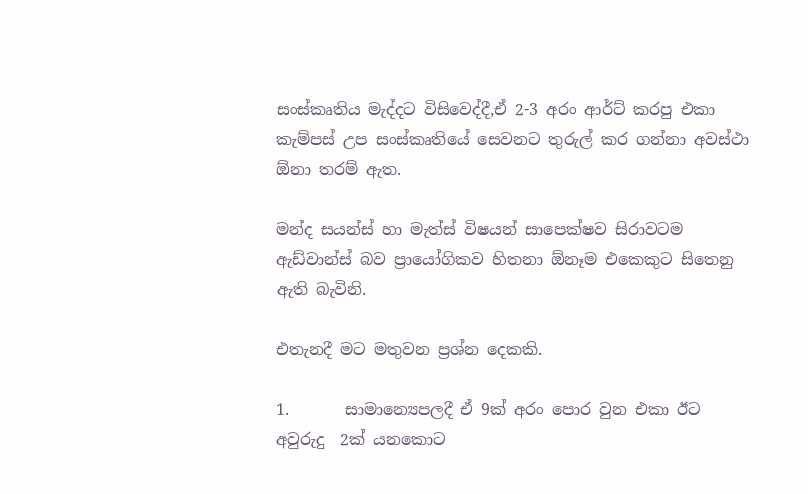සංස්කෘතිය මැද්දට විසිවෙද්දී,ඒ 2-3 අරං ආර්ට් කරපු එකා කැම්පස් උප සංස්කෘතියේ සෙවනට තුරුල් කර ගන්නා අවස්ථා ඕනා තරම් ඇත.

මන්ද සයන්ස් හා මැත්ස් විෂයන් සාපෙක්ෂව සිරාවටම ඇඩ්වාන්ස් බව ප්‍රායෝගිකව හිතනා ඕනෑම එකෙකුට සිතෙනු ඇති බැවිනි.

එතැනදී මට මතුවන ප්‍රශ්න දෙකකි.

1.       සාමාන්‍යෙපලදී ඒ 9ක් අරං පොර වුන එකා ඊට අවුරුදු  2ක් යනකොට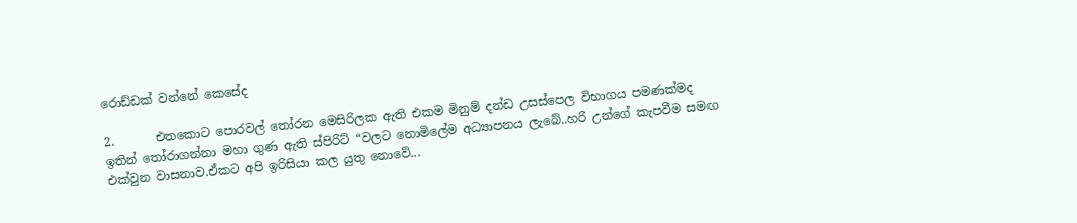රොඩ්ඩක් වන්නේ කෙසේද

2.       එතකොට පොරවල් තෝරන මෙසිරිලක ඇති එකම මිනුම් දන්ඩ උසස්පෙල විභාගය පමණක්මද
ඉතින් තෝරාගන්නා මහා ගුණ ඇති ස්පිරිට් “වලට නොමිලේම අධ්‍යාපනය ලැබේ..හරි උන්ගේ කැපවීම සමඟ එක්වුන වාසනාව.ඒකට අපි ඉරිසියා කල යුතු නොවේ...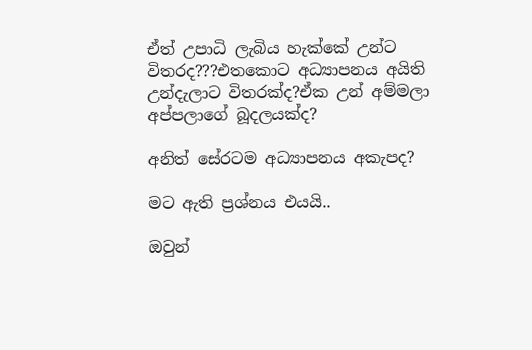ඒත් උපාධි ලැබිය හැක්කේ උන්ට විතරද???එතකොට අධ්‍යාපනය අයිති උන්දැලාට විතරක්ද?ඒක උන් අම්මලා අප්පලාගේ බූදලයක්ද?

අනිත් සේරටම අධ්‍යාපනය අකැපද?

මට ඇති ප්‍රශ්නය එයයි..

ඔවුන්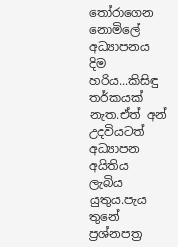තෝරාගෙන නොමිලේ අධ්‍යාපනය දිම හරිය...කිසිඳු තර්කයක් නැත.ඒත් අන් උදවියටත් අධ්‍යාපන අයිතිය ලැබිය යුතුය.පැය තුනේ ප්‍රශ්නපත්‍ර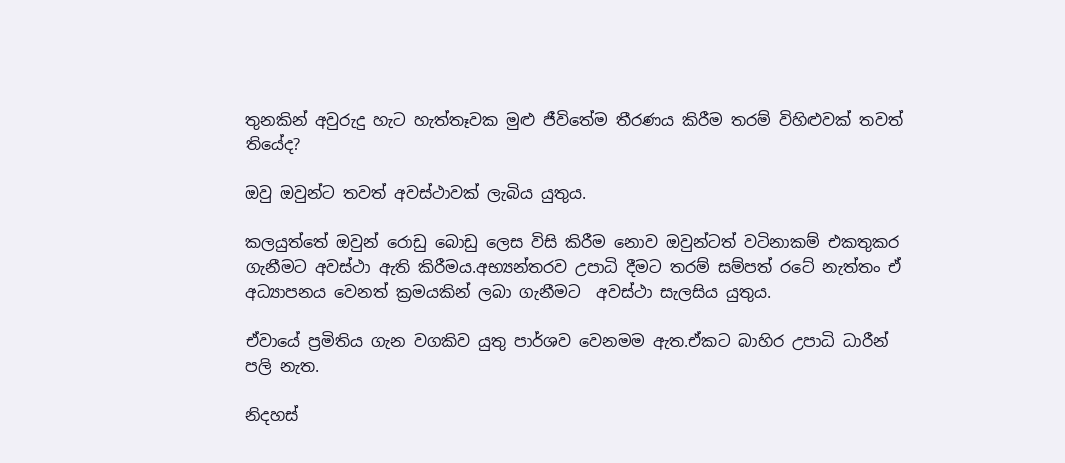තුනකින් අවුරුදු හැට හැත්තෑවක මුළු ජීවිතේම තීරණය කිරීම තරම් විහිළුවක් තවත් තියේද?

ඔවු ඔවුන්ට තවත් අවස්ථාවක් ලැබිය යුතුය.

කලයුත්තේ ඔවුන් රොඩු බොඩු ලෙස විසි කිරීම නොව ඔවුන්ටත් වටිනාකම් එකතුකර ගැනීමට අවස්ථා ඇති කිරීමය.අභ්‍යන්තරව උපාධි දීමට තරම් සම්පත් රටේ නැත්තං ඒ අධ්‍යාපනය වෙනත් ක්‍රමයකින් ලබා ගැනීමට  අවස්ථා සැලසිය යුතුය.

ඒවායේ ප්‍රමිතිය ගැන වගකිව යුතු පාර්ශව වෙනමම ඇත.ඒකට බාහිර උපාධි ධාරීන් පලි නැත.

නිදහස්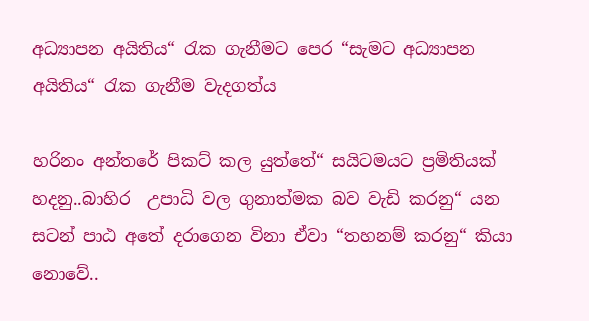අධ්‍යාපන අයිතිය“ රැක ගැනීමට පෙර “සැමට අධ්‍යාපන අයිතිය“ රැක ගැනීම වැදගත්ය

හරිනං අන්තරේ පිකට් කල යුත්තේ“ සයිටමයට ප්‍රමිතියක් හදනු..බාහිර  උපාධි වල ගුනාත්මක බව වැඩි කරනු“ යන සටන් පාඨ අතේ දරාගෙන විනා ඒවා “තහනම් කරනු“ කියා නොවේ..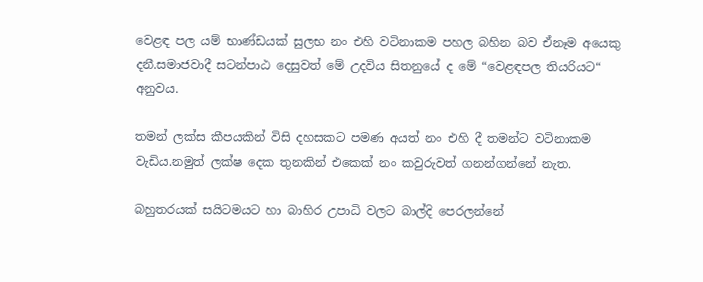වෙළඳ පල යම් භාණ්ඩයක් සුලභ නං එහි වටිනාකම පහල බහින බව ඒනෑම අයෙකු දනී.සමාජවාදී සටන්පාඨ දෙසුවත් මේ උදවිය සිතනුයේ ද මේ “වෙළඳපල තියරියට“ අනුවය.

තමන් ලක්ස කීපයකින් විසි දහසකට පමණ අයත් නං එහි දී තමන්ට වටිනාකම වැඩිය.නමුත් ලක්ෂ දෙක තුනකින් එකෙක් නං කවුරුවත් ගනන්ගන්නේ නැත.

බහුතරයක් සයිටමයට හා බාහිර උපාධි වලට බාල්දි පෙරලන්නේ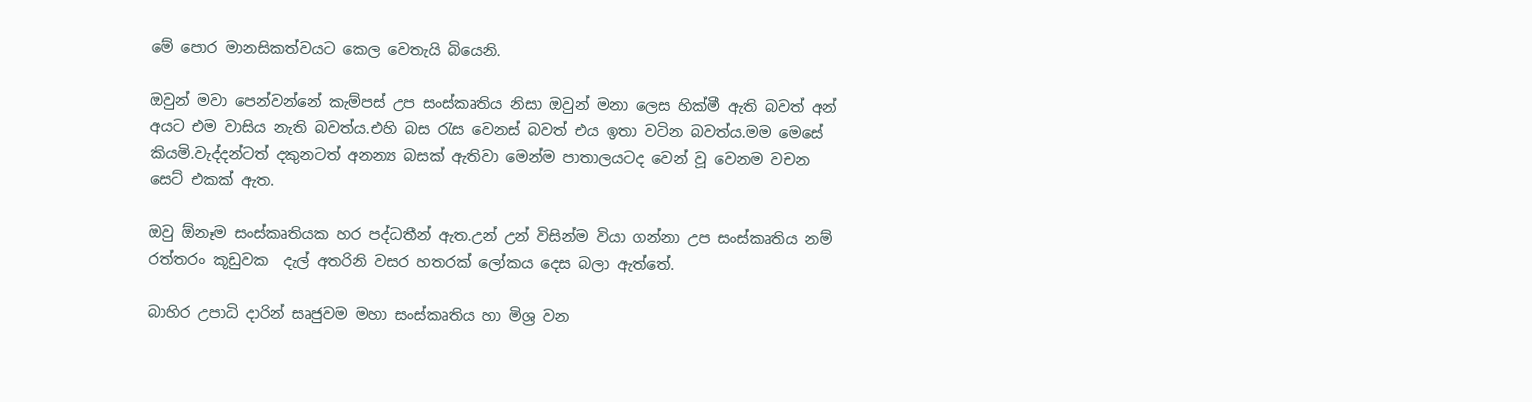මේ පොර මානසිකත්වයට කෙල වෙතැයි බියෙනි.

ඔවුන් මවා පෙන්වන්නේ කැම්පස් උප සංස්කෘතිය නිසා ඔවුන් මනා ලෙස හික්මී ඇති බවත් අන් අයට එම වාසිය නැති බවත්ය.එහි බස රැස වෙනස් බවත් එය ඉතා වටින බවත්ය.මම මෙසේ කියමි.වැද්දන්ටත් දකුනටත් අනන්‍ය බසක් ඇතිවා මෙන්ම පාතාලයටද වෙන් වූ වෙනම වචන සෙට් එකක් ඇත.

ඔවු ඕනෑම සංස්කෘතියක හර පද්ධතීන් ඇත.උන් උන් විසින්ම වියා ගන්නා උප සංස්කෘතිය නම් රත්තරං කූඩුවක  දැල් අතරිනි වසර හතරක් ලෝකය දෙස බලා ඇත්තේ.

බාහිර උපාධි දාරින් සෘජුවම මහා සංස්කෘතිය හා මිශ්‍ර වන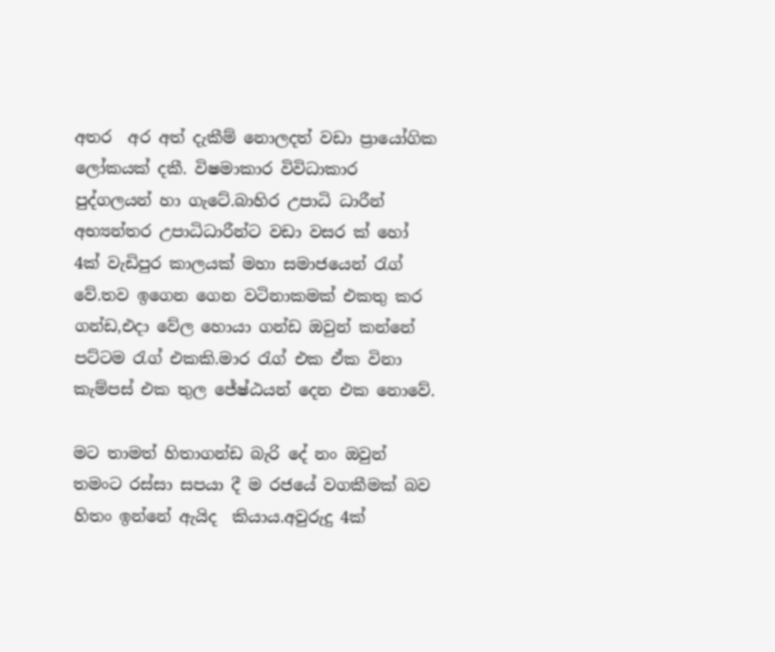අතර  අර අත් දැකීම් නොලදත් වඩා ප්‍රායෝගික ලෝකයක් දකී. විෂමාකාර විවිධාකාර පුද්ගලයන් හා ගැටේ.බාහිර උපාධි ධාරීන් අභ්‍යන්තර උපාධිධාරීන්ට වඩා වසර ක් හෝ 4ක් වැඩිපුර කාලයක් මහා සමාජයෙන් රැග් වේ.තව ඉගෙන ගෙන වටිනාකමක් එකතු කර ගන්ඩ,එදා වේල හොයා ගන්ඩ ඔවුන් කන්නේ පට්ටම රැග් එකකි.මාර රැග් එක ඒක විනා කැම්පස් එක තුල ජේෂ්ඨයන් දෙන එක නොවේ.

මට තාමත් හිතාගන්ඩ බැරි දේ නං ඔවුන් තමංට රස්සා සපයා දී ම රජයේ වගකීමක් බව හිතං ඉන්නේ ඇයිද  කියාය.අවුරුදු 4ක්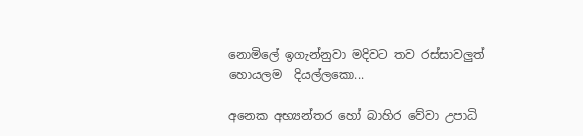නොමිලේ ඉගැන්නුවා මදිවට තව රස්සාවලුත් හොයලම  දියල්ලකො...

අනෙක අභ්‍යන්තර හෝ බාහිර වේවා උපාධි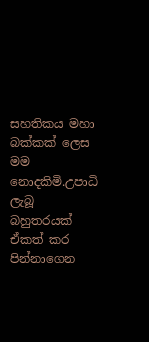සහතිකය මහා බක්කක් ලෙස මම නොදකිමි.උපාධි ලැබූ බහුතරයක්  ඒකත් කර පින්නාගෙන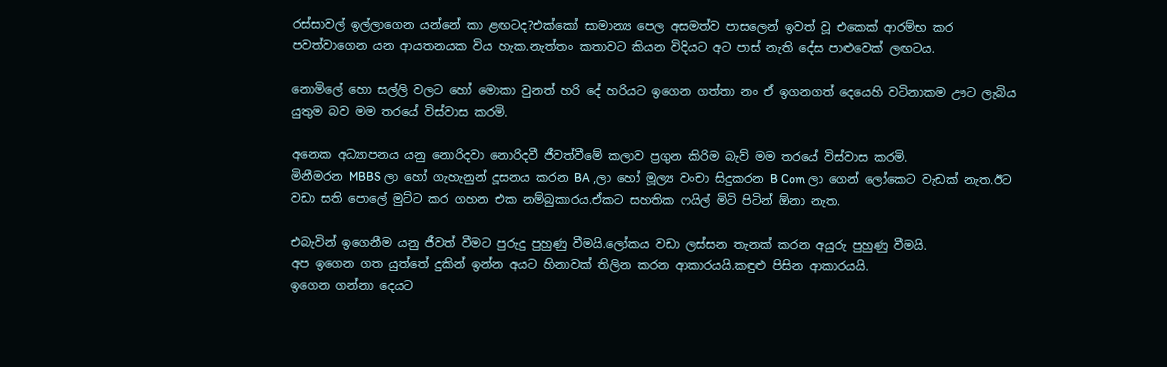රස්සාවල් ඉල්ලාගෙන යන්නේ කා ළඟටද?එක්කෝ සාමාන්‍ය පෙල අසමත්ව පාසලෙන් ඉවත් වූ එකෙක් ආරම්භ කර පවත්වාගෙන යන ආයතනයක විය හැක.නැත්තං කතාවට කියන විදියට අට පාස් නැති දේස පාළුවෙක් ලඟටය.

නොමිලේ හො සල්ලි වලට හෝ මොකා වුනත් හරි දේ හරියට ඉගෙන ගත්තා නං ඒ ඉගනගත් දෙයෙහි වටිනාකම ඌට ලැබිය යුතුම බව මම තරයේ විස්වාස කරමි.

අනෙක අධ්‍යාපනය යනු නොරිදවා නොරිදවී ජීවත්වීමේ කලාව ප්‍රගුන කිරිම බැව් මම තරයේ විස්වාස කරමි.
මිනීමරන MBBS ලා හෝ ගැහැනුන් දූසනය කරන BA ,ලා හෝ මූල්‍ය වංචා සිදුකරන B Com ලා ගෙන් ලෝකෙට වැඩක් නැත.ඊට වඩා සති පොලේ මුට්ට කර ගහන එක නම්බුකාරය.ඒකට සහතික ෆයිල් මිටි පිටින් ඕනා නැත.

එබැවින් ඉගෙනීම යනු ජීවත් වීමට පුරුදු පුහුණු වීමයි.ලෝකය වඩා ලස්සන තැනක් කරන අයුරු පුහුණු වීමයි.
අප ඉගෙන ගත යුත්තේ දුකින් ඉන්න අයට හිනාවක් තිලින කරන ආකාරයයි.කඳුළු පිසින ආකාරයයි.
ඉගෙන ගන්නා දෙයට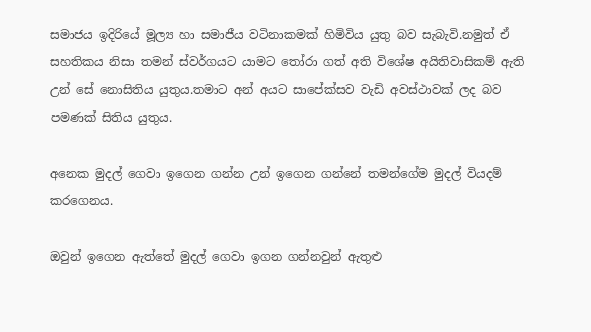සමාජය ඉදිරියේ මූල්‍ය හා සමාජීය වටිනාකමක් හිමිවිය යුතු බව සැබැවි.නමුත් ඒ සහතිකය නිසා තමන් ස්වර්ගයට යාමට තෝරා ගත් අති විශේෂ අයිතිවාසිකම් ඇති උන් සේ නොසිතිය යුතුය.තමාට අන් අයට සාපේක්සව වැඩි අවස්ථාවක් ලද බව පමණක් සිතිය යුතුය.

අනෙක මුදල් ගෙවා ඉගෙන ගන්න උන් ඉගෙන ගන්නේ තමන්ගේම මුදල් වියදම් කරගෙනය.

ඔවුන් ඉගෙන ඇත්තේ මුදල් ගෙවා ඉගන ගන්නවුන් ඇතුළු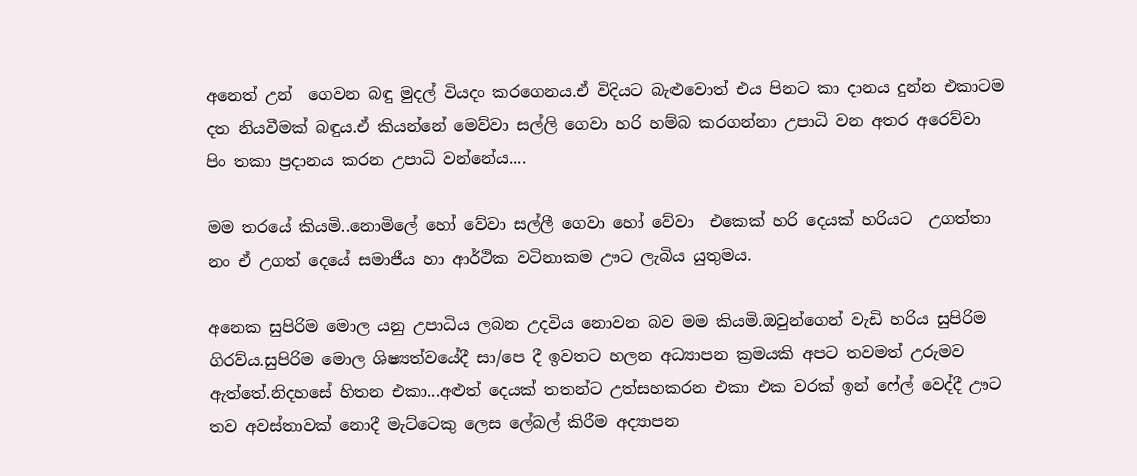අනෙත් උන්  ගෙවන බඳු මුදල් වියදං කරගෙනය.ඒ විදියට බැළුවොත් එය පිනට කා දානය දුන්න එකාටම  දත නියවීමක් බඳුය.ඒ කියන්නේ මෙව්වා සල්ලි ගෙවා හරි හම්බ කරගන්නා උපාධි වන අතර අරෙව්වා පිං තකා ප්‍රදානය කරන උපාධි වන්නේය....

මම තරයේ කියමි..නොමිලේ හෝ වේවා සල්ලී ගෙවා හෝ වේවා  එකෙක් හරි දෙයක් හරියට  උගත්තා නං ඒ උගත් දෙයේ සමාජීය හා ආර්ථික වටිනාකම ඌට ලැබිය යුතුමය.

අනෙක සුපිරිම මොල යනු උපාධිය ලබන උදවිය නොවන බව මම කියමි.ඔවුන්ගෙන් වැඩි හරිය සුපිරිම ගිරව්ය.සුපිරිම මොල ශිෂ්‍යත්වයේදී සා/පෙ දී ඉවතට හලන අධ්‍යාපන ක්‍රමයකි අපට තවමත් උරුමව ඇත්තේ.නිදහසේ හිතන එකා...අළුත් දෙයක් තතන්ට උත්සහකරන එකා එක වරක් ඉන් ෆේල් වෙද්දී ඌට තව අවස්තාවක් නොදී මැට්ටෙකු ලෙස ලේබල් කිරීම අද්‍යාපන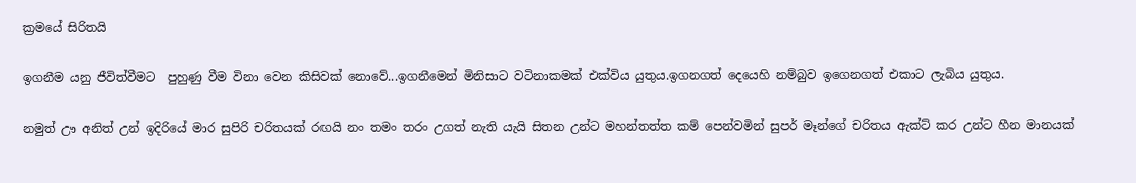ක්‍රමයේ සිරිතයි

ඉගනීම යනු ජීවිත්වීමට  පුහුණු වීම විනා වෙන කිසිවක් නොවේ...ඉගනීමෙන් මිනිසාට වටිනාකමක් එක්විය යුතුය.ඉගනගත් දෙයෙහි නම්බුව ඉගෙනගත් එකාට ලැබිය යුතුය.

නමුත් ඌ අනිත් උන් ඉදිරියේ මාර සුපිරි චරිතයක් රඟයි නං තමං තරං උගත් නැති යැයි සිතන උන්ට මහන්තත්ත කම් පෙන්වමින් සුපර් මෑන්ගේ චරිතය ඇක්ට් කර උන්ට හීන මානයක්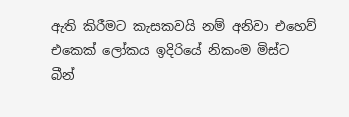ඇති කිරීමට කැසකවයි නම් අනිවා එහෙව්  එකෙක් ලෝකය ඉදිරියේ නිකංම මිස්ට බීන්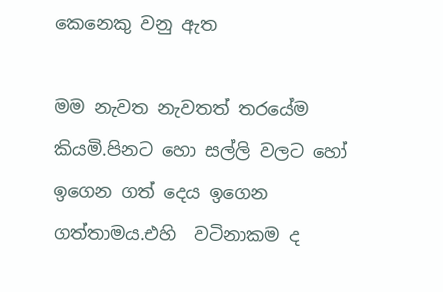කෙනෙකු වනු ඇත

මම නැවත නැවතත් තරයේම කියමි.පිනට හො සල්ලි වලට හෝ ඉගෙන ගත් දෙය ඉගෙන ගත්තාමය.එහි  වටිනාකම ද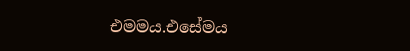එමමය.එසේමය